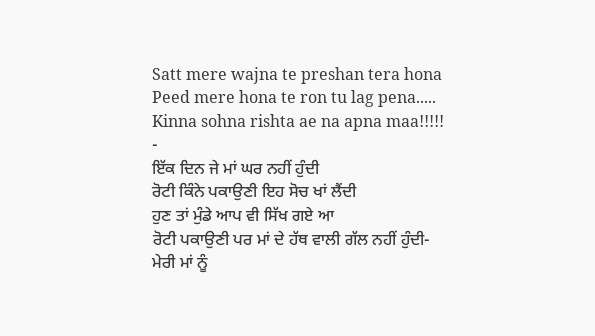Satt mere wajna te preshan tera hona
Peed mere hona te ron tu lag pena.....
Kinna sohna rishta ae na apna maa!!!!!
-
ਇੱਕ ਦਿਨ ਜੇ ਮਾਂ ਘਰ ਨਹੀਂ ਹੁੰਦੀ
ਰੋਟੀ ਕਿੰਨੇ ਪਕਾਉਣੀ ਇਹ ਸੋਚ ਖਾਂ ਲੈਂਦੀ
ਹੁਣ ਤਾਂ ਮੁੰਡੇ ਆਪ ਵੀ ਸਿੱਖ ਗਏ ਆ
ਰੋਟੀ ਪਕਾਉਣੀ ਪਰ ਮਾਂ ਦੇ ਹੱਥ ਵਾਲੀ ਗੱਲ ਨਹੀਂ ਹੁੰਦੀ-
ਮੇਰੀ ਮਾਂ ਨੂੰ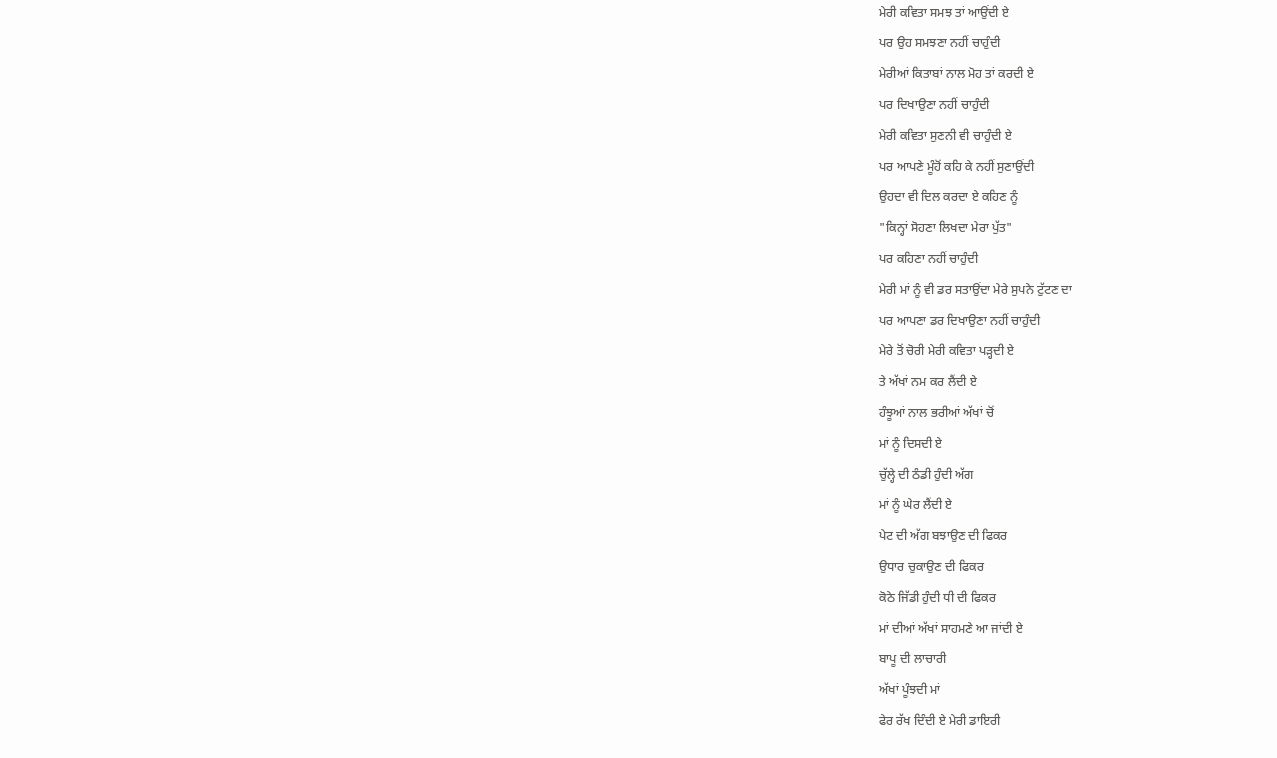ਮੇਰੀ ਕਵਿਤਾ ਸਮਝ ਤਾਂ ਆਉਂਦੀ ਏ
ਪਰ ਉਹ ਸਮਝਣਾ ਨਹੀਂ ਚਾਹੁੰਦੀ
ਮੇਰੀਆਂ ਕਿਤਾਬਾਂ ਨਾਲ ਮੋਹ ਤਾਂ ਕਰਦੀ ਏ
ਪਰ ਦਿਖਾਉਣਾ ਨਹੀਂ ਚਾਹੁੰਦੀ
ਮੇਰੀ ਕਵਿਤਾ ਸੁਣਨੀ ਵੀ ਚਾਹੁੰਦੀ ਏ
ਪਰ ਆਪਣੇ ਮੂੰਹੋਂ ਕਹਿ ਕੇ ਨਹੀਂ ਸੁਣਾਉਂਦੀ
ਉਹਦਾ ਵੀ ਦਿਲ ਕਰਦਾ ਏ ਕਹਿਣ ਨੂੰ
"ਕਿਨ੍ਹਾਂ ਸੋਹਣਾ ਲਿਖਦਾ ਮੇਰਾ ਪੁੱਤ"
ਪਰ ਕਹਿਣਾ ਨਹੀਂ ਚਾਹੁੰਦੀ
ਮੇਰੀ ਮਾਂ ਨੂੰ ਵੀ ਡਰ ਸਤਾਉਂਦਾ ਮੇਰੇ ਸੁਪਨੇ ਟੁੱਟਣ ਦਾ
ਪਰ ਆਪਣਾ ਡਰ ਦਿਖਾਉਣਾ ਨਹੀਂ ਚਾਹੁੰਦੀ
ਮੇਰੇ ਤੋਂ ਚੋਰੀ ਮੇਰੀ ਕਵਿਤਾ ਪੜ੍ਹਦੀ ਏ
ਤੇ ਅੱਖਾਂ ਨਮ ਕਰ ਲੈਂਦੀ ਏ
ਹੰਝੂਆਂ ਨਾਲ ਭਰੀਆਂ ਅੱਖਾਂ ਚੋਂ
ਮਾਂ ਨੂੰ ਦਿਸਦੀ ਏ
ਚੁੱਲ੍ਹੇ ਦੀ ਠੰਡੀ ਹੁੰਦੀ ਅੱਗ
ਮਾਂ ਨੂੰ ਘੇਰ ਲੈਂਦੀ ਏ
ਪੇਟ ਦੀ ਅੱਗ ਬਝਾਉਣ ਦੀ ਫਿਕਰ
ਉਧਾਰ ਚੁਕਾਉਣ ਦੀ ਫਿਕਰ
ਕੋਠੇ ਜਿੱਡੀ ਹੁੰਦੀ ਧੀ ਦੀ ਫਿਕਰ
ਮਾਂ ਦੀਆਂ ਅੱਖਾਂ ਸਾਹਮਣੇ ਆ ਜਾਂਦੀ ਏ
ਬਾਪੂ ਦੀ ਲਾਚਾਰੀ
ਅੱਖਾਂ ਪੂੰਝਦੀ ਮਾਂ
ਫੇਰ ਰੱਖ ਦਿੰਦੀ ਏ ਮੇਰੀ ਡਾਇਰੀ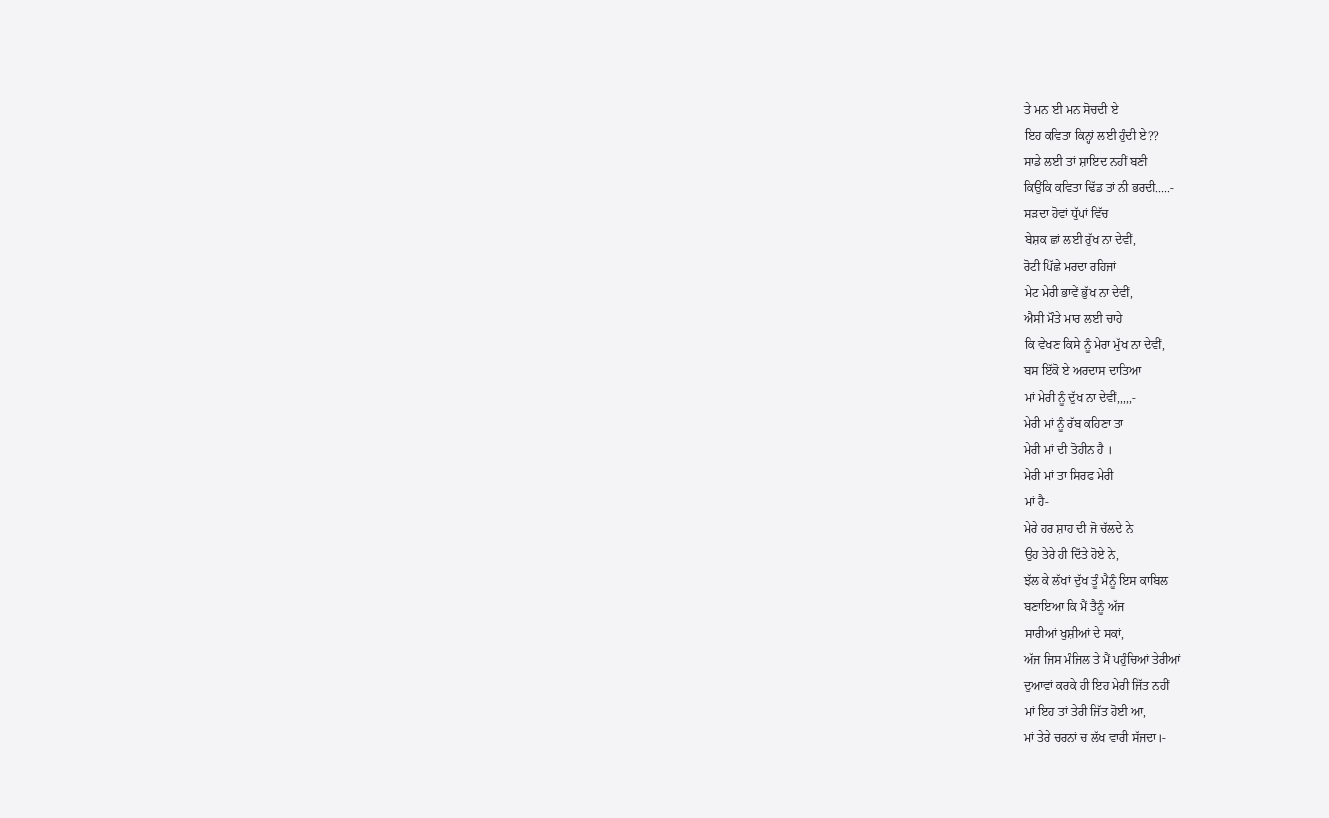ਤੇ ਮਨ ਈ ਮਨ ਸੋਚਦੀ ਏ
ਇਹ ਕਵਿਤਾ ਕਿਨ੍ਹਾਂ ਲਈ ਹੁੰਦੀ ਏ??
ਸਾਡੇ ਲਈ ਤਾਂ ਸ਼ਾਇਦ ਨਹੀਂ ਬਣੀ
ਕਿਉਂਕਿ ਕਵਿਤਾ ਢਿੱਡ ਤਾਂ ਨੀ ਭਰਦੀ.....-
ਸੜਦਾ ਹੋਵਾਂ ਧੁੱਪਾਂ ਵਿੱਚ
ਬੇਸ਼ਕ ਛਾਂ ਲਈ ਰੁੱਖ ਨਾ ਦੇਵੀਂ,
ਰੋਟੀ ਪਿੱਛੇ ਮਰਦਾ ਰਹਿਜਾਂ
ਮੇਟ ਮੇਰੀ ਭਾਵੇਂ ਭੁੱਖ ਨਾ ਦੇਵੀਂ,
ਐਸੀ ਮੌਤੇ ਮਾਰ ਲਈ ਚਾਹੇ
ਕਿ ਵੇਖਣ ਕਿਸੇ ਨੂੰ ਮੇਰਾ ਮੁੱਖ ਨਾ ਦੇਵੀਂ,
ਬਸ ਇੱਕੋ ਏ ਅਰਦਾਸ ਦਾਤਿਆ
ਮਾਂ ਮੇਰੀ ਨੂੰ ਦੁੱਖ ਨਾ ਦੇਵੀਂ,,,,,-
ਮੇਰੀ ਮਾਂ ਨੂੰ ਰੱਬ ਕਹਿਣਾ ਤਾ
ਮੇਰੀ ਮਾਂ ਦੀ ਤੋਹੀਨ ਹੈ ।
ਮੇਰੀ ਮਾਂ ਤਾ ਸਿਰਫ ਮੇਰੀ
ਮਾਂ ਹੈ-
ਮੇਰੇ ਹਰ ਸ਼ਾਹ ਦੀ ਜੋ ਚੱਲਦੇ ਨੇ
ਉਹ ਤੇਰੇ ਹੀ ਦਿੱਤੇ ਹੋਏ ਨੇ,
ਝੱਲ ਕੇ ਲੱਖਾਂ ਦੁੱਖ ਤੂੰ ਮੈਨੂੰ ਇਸ ਕਾਬਿਲ
ਬਣਾਇਆ ਕਿ ਮੈਂ ਤੈਨੂੰ ਅੱਜ
ਸਾਰੀਆਂ ਖੁਸ਼ੀਆਂ ਦੇ ਸਕਾਂ,
ਅੱਜ ਜਿਸ ਮੰਜਿਲ ਤੇ ਮੈਂ ਪਹੁੰਚਿਆਂ ਤੇਰੀਆਂ
ਦੁਆਵਾਂ ਕਰਕੇ ਹੀ ਇਹ ਮੇਰੀ ਜਿੱਤ ਨਹੀਂ
ਮਾਂ ਇਹ ਤਾਂ ਤੇਰੀ ਜਿੱਤ ਹੋਈ ਆ,
ਮਾਂ ਤੇਰੇ ਚਰਨਾਂ ਚ ਲੱਖ ਵਾਰੀ ਸੱਜਦਾ।-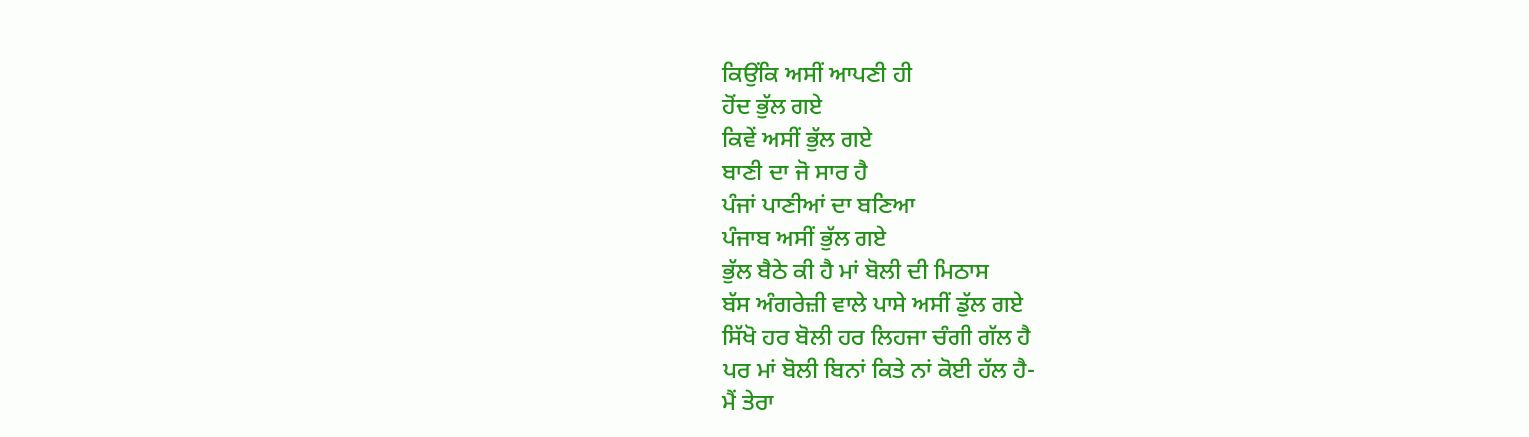ਕਿਉਂਕਿ ਅਸੀਂ ਆਪਣੀ ਹੀ
ਹੋਂਦ ਭੁੱਲ ਗਏ
ਕਿਵੇਂ ਅਸੀਂ ਭੁੱਲ ਗਏ
ਬਾਣੀ ਦਾ ਜੋ ਸਾਰ ਹੈ
ਪੰਜਾਂ ਪਾਣੀਆਂ ਦਾ ਬਣਿਆ
ਪੰਜਾਬ ਅਸੀਂ ਭੁੱਲ ਗਏ
ਭੁੱਲ ਬੈਠੇ ਕੀ ਹੈ ਮਾਂ ਬੋਲੀ ਦੀ ਮਿਠਾਸ
ਬੱਸ ਅੰਗਰੇਜ਼ੀ ਵਾਲੇ ਪਾਸੇ ਅਸੀਂ ਡੁੱਲ ਗਏ
ਸਿੱਖੋ ਹਰ ਬੋਲੀ ਹਰ ਲਿਹਜਾ ਚੰਗੀ ਗੱਲ ਹੈ
ਪਰ ਮਾਂ ਬੋਲੀ ਬਿਨਾਂ ਕਿਤੇ ਨਾਂ ਕੋਈ ਹੱਲ ਹੈ-
ਮੈਂ ਤੇਰਾ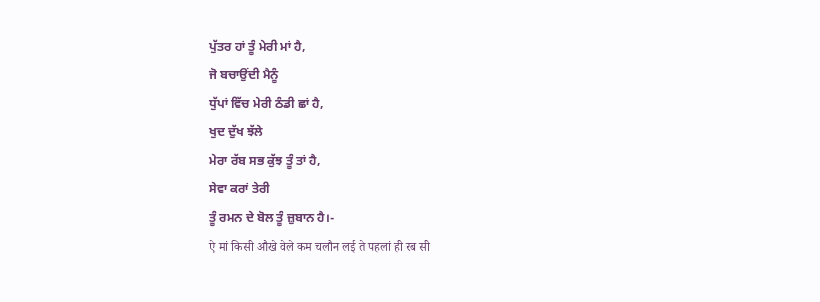ਪੁੱਤਰ ਹਾਂ ਤੂੰ ਮੇਰੀ ਮਾਂ ਹੈ,
ਜੋ ਬਚਾਉਂਦੀ ਮੈਨੂੰ
ਧੁੱਪਾਂ ਵਿੱਚ ਮੇਰੀ ਠੰਡੀ ਛਾਂ ਹੈ,
ਖੁਦ ਦੁੱਖ ਝੱਲੇ
ਮੇਰਾ ਰੱਬ ਸਭ ਕੁੱਝ ਤੂੰ ਤਾਂ ਹੈ,
ਸੇਵਾ ਕਰਾਂ ਤੇਰੀ
ਤੂੰ ਰਮਨ ਦੇ ਬੋਲ ਤੂੰ ਜ਼ੁਬਾਨ ਹੈ।-
ऐ मां किसी औखे वेले कम चलौन लई ते पहलां ही रब सी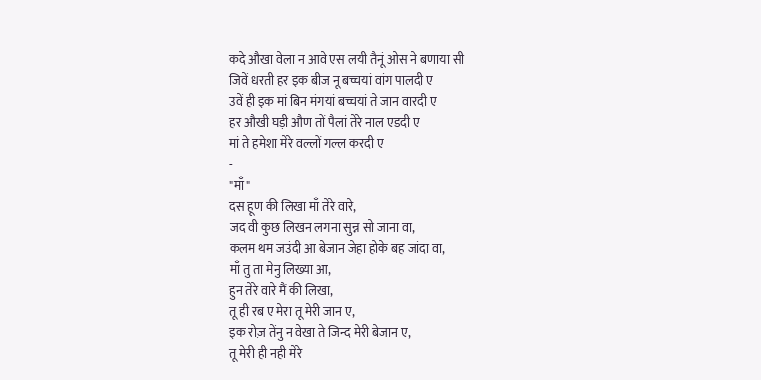कदे औखा वेला न आवे एस लयी तैनूं ओस ने बणाया सी
जिवें धरती हर इक बीज नू बच्चयां वांग पालदी ए
उवें ही इक मां बिन मंगयां बच्चयां ते जान वारदी ए
हर औखी घड़ी औण तों पैलां तेरे नाल एडदी ए
मां ते हमेशा मेरे वल्लों गल्ल करदी ए
-
"माँ"
दस हूण की लिखा माँ तेरे वारे,
जद वी कुछ लिखन लगना सुन्न सो जाना वा,
कलम थम जउंदी आ बेजान जेहा होके बह जांदा वा,
माँ तु ता मेनु लिख्या आ,
हुन तेरे वारे मैं की लिखा,
तू ही रब ए मेरा तू मेरी जान ए,
इक रोज़ तेंनु न वेखा ते जिन्द मेरी बेजान ए,
तू मेरी ही नही मेरे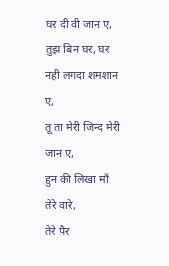घर दी वी जान ए,
तुझ बिन घर, घर नही लगदा शमशान ए,
तू ता मेरी जिन्द मेरी जान ए,
हुन की लिखा माँ तेरे वारे,
तेरे पैर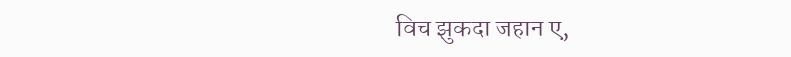विच झुकदा जहान ए,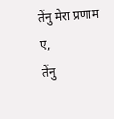तेंनु मेरा प्रणाम ए,
तेंनु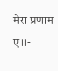मेरा प्रणाम ए।।-